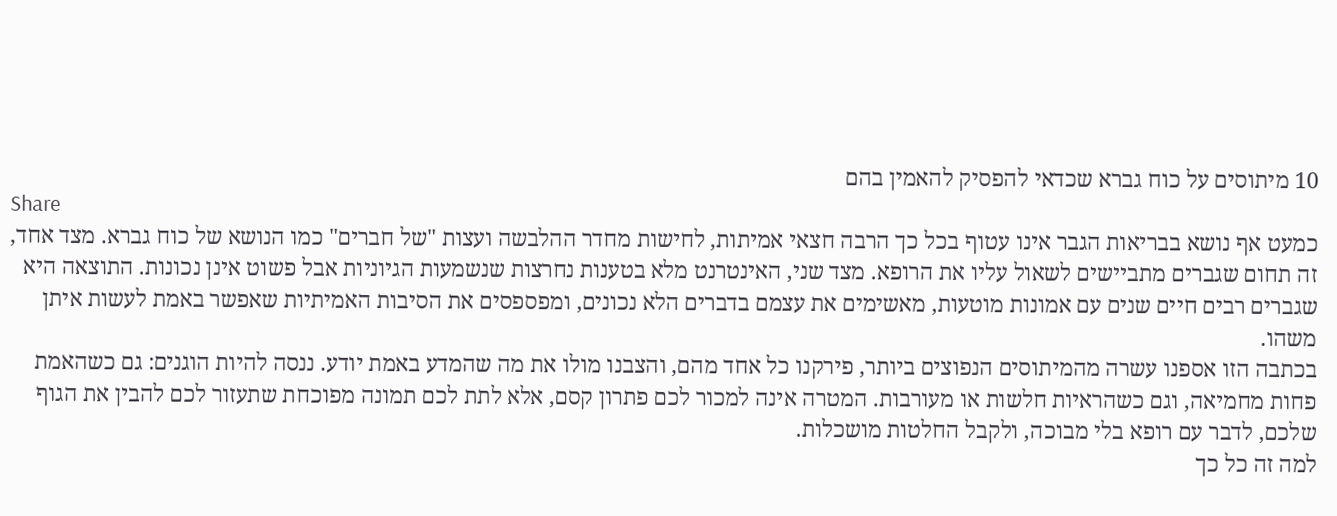10 מיתוסים על כוח גברא שכדאי להפסיק להאמין בהם
Share
כמעט אף נושא בבריאות הגבר אינו עטוף בכל כך הרבה חצאי אמיתות, לחישות מחדר ההלבשה ועצות "של חברים" כמו הנושא של כוח גברא. מצד אחד, זה תחום שגברים מתביישים לשאול עליו את הרופא. מצד שני, האינטרנט מלא בטענות נחרצות שנשמעות הגיוניות אבל פשוט אינן נכונות. התוצאה היא שגברים רבים חיים שנים עם אמונות מוטעות, מאשימים את עצמם בדברים הלא נכונים, ומפספסים את הסיבות האמיתיות שאפשר באמת לעשות איתן משהו.
בכתבה הזו אספנו עשרה מהמיתוסים הנפוצים ביותר, פירקנו כל אחד מהם, והצבנו מולו את מה שהמדע באמת יודע. ננסה להיות הוגנים: גם כשהאמת פחות מחמיאה, וגם כשהראיות חלשות או מעורבות. המטרה אינה למכור לכם פתרון קסם, אלא לתת לכם תמונה מפוכחת שתעזור לכם להבין את הגוף שלכם, לדבר עם רופא בלי מבוכה, ולקבל החלטות מושכלות.
למה זה כל כך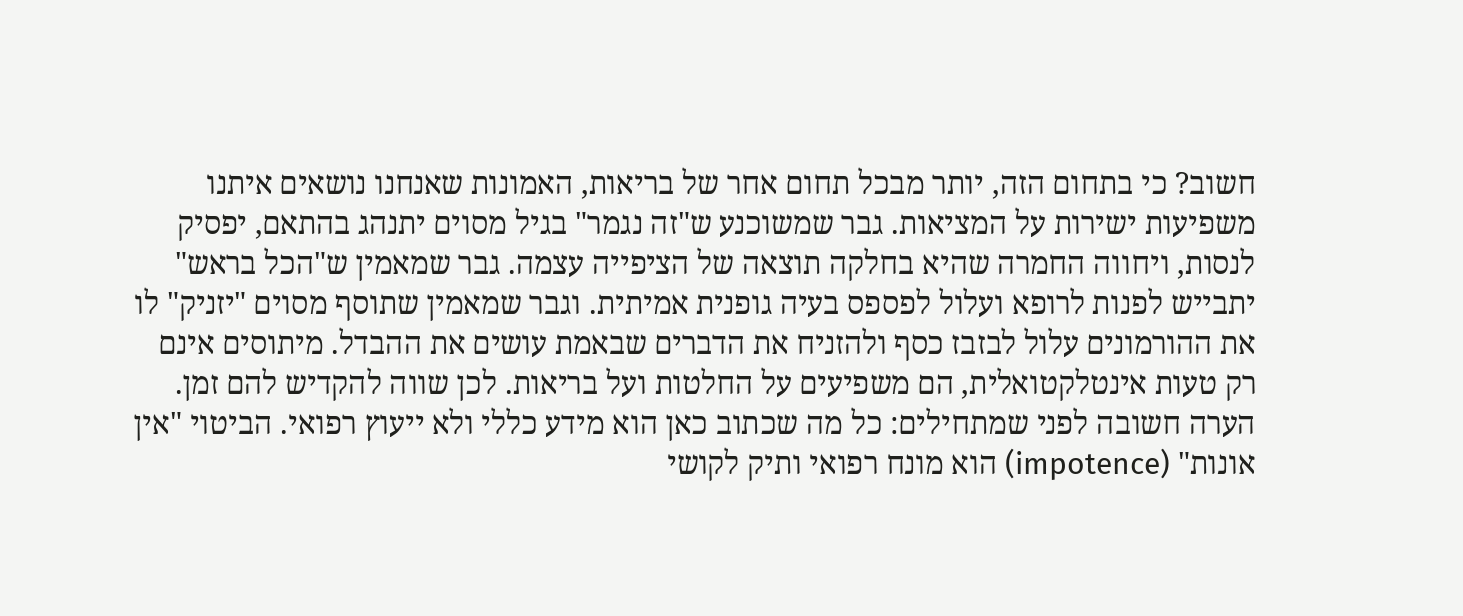חשוב? כי בתחום הזה, יותר מבכל תחום אחר של בריאות, האמונות שאנחנו נושאים איתנו משפיעות ישירות על המציאות. גבר שמשוכנע ש"זה נגמר" בגיל מסוים יתנהג בהתאם, יפסיק לנסות, ויחווה החמרה שהיא בחלקה תוצאה של הציפייה עצמה. גבר שמאמין ש"הכל בראש" יתבייש לפנות לרופא ועלול לפספס בעיה גופנית אמיתית. וגבר שמאמין שתוסף מסוים "יזניק" לו את ההורמונים עלול לבזבז כסף ולהזניח את הדברים שבאמת עושים את ההבדל. מיתוסים אינם רק טעות אינטלקטואלית, הם משפיעים על החלטות ועל בריאות. לכן שווה להקדיש להם זמן.
הערה חשובה לפני שמתחילים: כל מה שכתוב כאן הוא מידע כללי ולא ייעוץ רפואי. הביטוי "אין אונות" (impotence) הוא מונח רפואי ותיק לקושי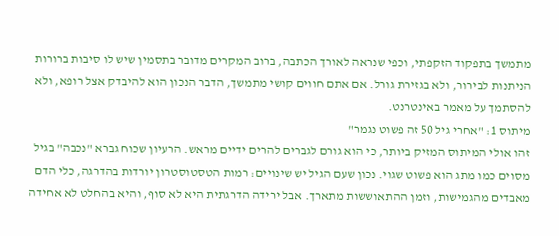מתמשך בתפקוד הזקפתי, וכפי שנראה לאורך הכתבה, ברוב המקרים מדובר בתסמין שיש לו סיבות ברורות הניתנות לבירור, ולא בגזירת גורל. אם אתם חווים קושי מתמשך, הדבר הנכון הוא להיבדק אצל רופא, ולא להסתמך על מאמר באינטרנט.
מיתוס 1: "אחרי גיל 50 זה פשוט נגמר"
זהו אולי המיתוס המזיק ביותר, כי הוא גורם לגברים להרים ידיים מראש. הרעיון שכוח גברא "נכבה" בגיל מסוים כמו מתג הוא פשוט שגוי. נכון שעם הגיל יש שינויים: רמות הטסטוסטרון יורדות בהדרגה, כלי הדם מאבדים מהגמישות, וזמן ההתאוששות מתארך. אבל ירידה הדרגתית היא לא סוף, והיא בהחלט לא אחידה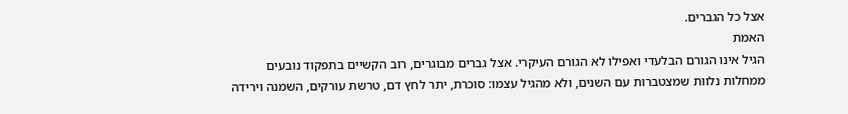אצל כל הגברים.
האמת
הגיל אינו הגורם הבלעדי ואפילו לא הגורם העיקרי. אצל גברים מבוגרים, רוב הקשיים בתפקוד נובעים ממחלות נלוות שמצטברות עם השנים, ולא מהגיל עצמו: סוכרת, יתר לחץ דם, טרשת עורקים, השמנה וירידה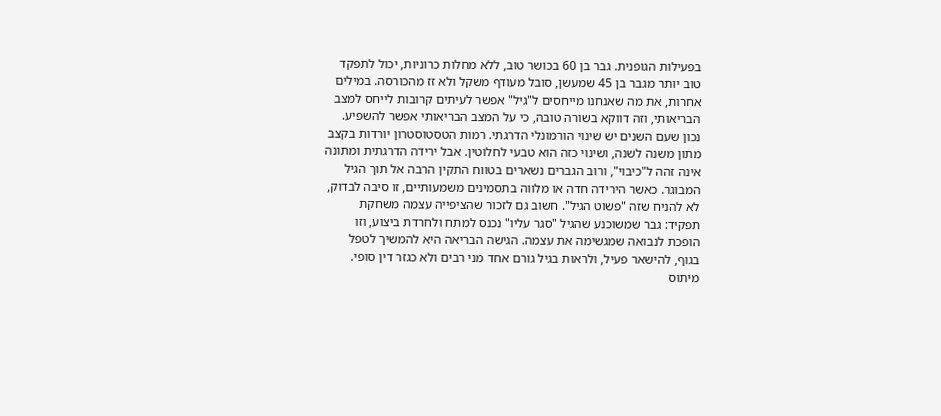בפעילות הגופנית. גבר בן 60 בכושר טוב, ללא מחלות כרוניות, יכול לתפקד טוב יותר מגבר בן 45 שמעשן, סובל מעודף משקל ולא זז מהכורסה. במילים אחרות, את מה שאנחנו מייחסים ל"גיל" אפשר לעיתים קרובות לייחס למצב הבריאותי, וזה דווקא בשורה טובה, כי על המצב הבריאותי אפשר להשפיע.
נכון שעם השנים יש שינוי הורמונלי הדרגתי. רמות הטסטוסטרון יורדות בקצב מתון משנה לשנה, ושינוי כזה הוא טבעי לחלוטין. אבל ירידה הדרגתית ומתונה אינה זהה ל"כיבוי", ורוב הגברים נשארים בטווח התקין הרבה אל תוך הגיל המבוגר. כאשר הירידה חדה או מלווה בתסמינים משמעותיים, זו סיבה לבדוק, לא להניח שזה "פשוט הגיל". חשוב גם לזכור שהציפייה עצמה משחקת תפקיד: גבר שמשוכנע שהגיל "סגר עליו" נכנס למתח ולחרדת ביצוע, וזו הופכת לנבואה שמגשימה את עצמה. הגישה הבריאה היא להמשיך לטפל בגוף, להישאר פעיל, ולראות בגיל גורם אחד מני רבים ולא כגזר דין סופי.
מיתוס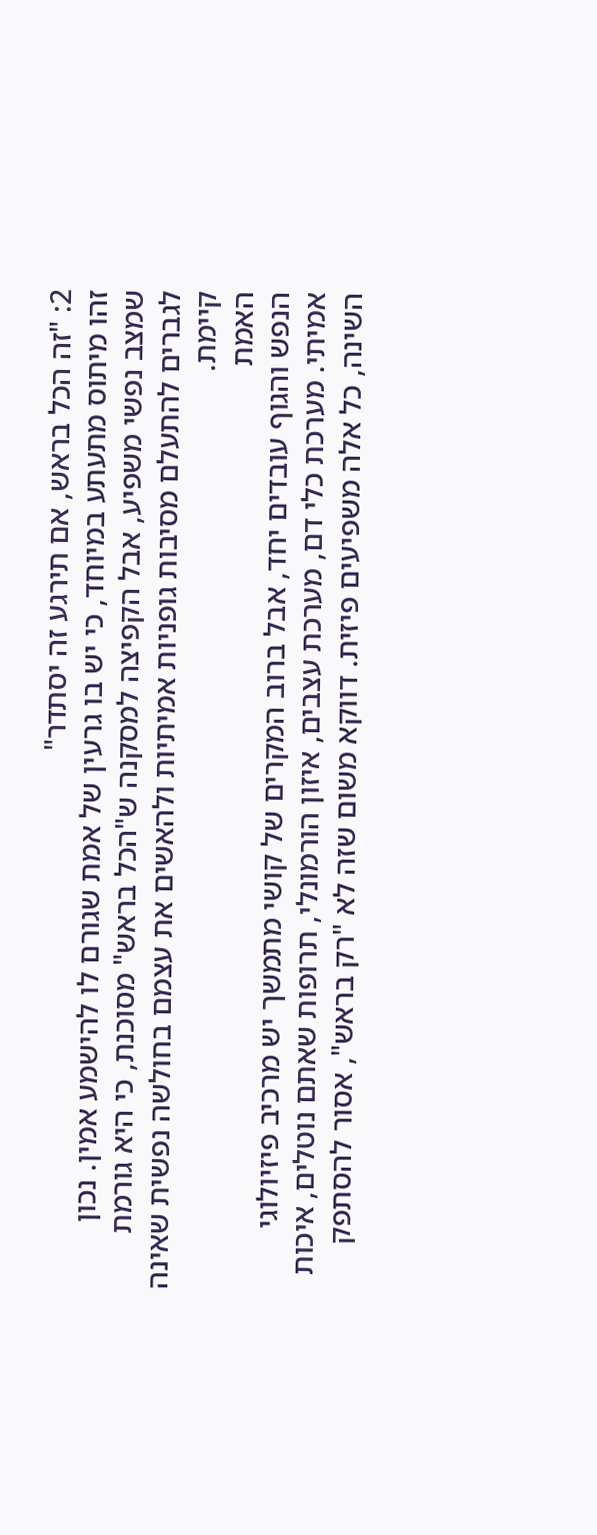2: "זה הכל בראש, אם תירגע זה יסתדר"
זהו מיתוס מתעתע במיוחד, כי יש בו גרעין של אמת שגורם לו להישמע אמין. נכון שמצב נפשי משפיע, אבל הקפיצה למסקנה ש"הכל בראש" מסוכנת, כי היא גורמת לגברים להתעלם מסיבות גופניות אמיתיות ולהאשים את עצמם בחולשה נפשית שאינה קיימת.
האמת
הנפש והגוף עובדים יחד, אבל ברוב המקרים של קושי מתמשך יש מרכיב פיזיולוגי אמיתי. מערכת כלי דם, מערכת עצבים, איזון הורמונלי, תרופות שאתם נוטלים, איכות השינה, כל אלה משפיעים פיזית. דווקא משום שזה לא "רק בראש", אסור להסתפק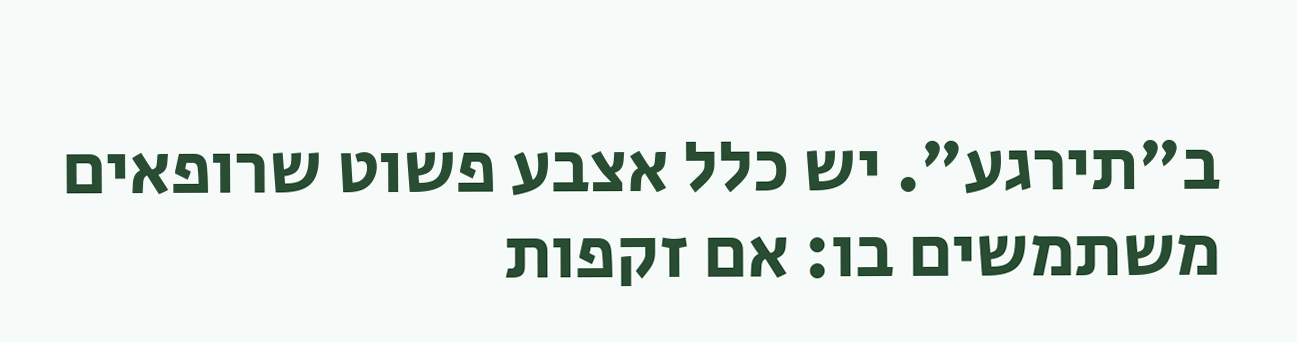ב"תירגע". יש כלל אצבע פשוט שרופאים משתמשים בו: אם זקפות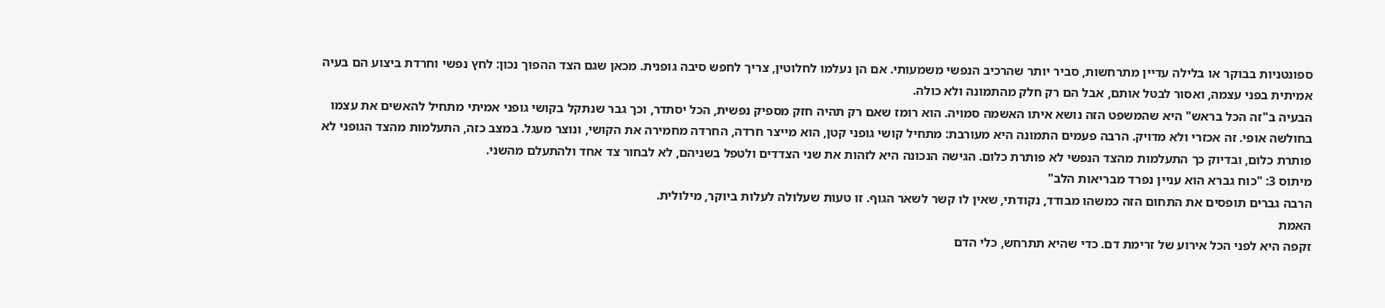ספונטניות בבוקר או בלילה עדיין מתרחשות, סביר יותר שהרכיב הנפשי משמעותי. אם הן נעלמו לחלוטין, צריך לחפש סיבה גופנית. מכאן שגם הצד ההפוך נכון: לחץ נפשי וחרדת ביצוע הם בעיה אמיתית בפני עצמה, ואסור לבטל אותם, אבל הם רק חלק מהתמונה ולא כולה.
הבעיה ב"זה הכל בראש" היא שהמשפט הזה נושא איתו האשמה סמויה. הוא רומז שאם רק תהיה חזק מספיק נפשית, הכל יסתדר, וכך גבר שנתקל בקושי גופני אמיתי מתחיל להאשים את עצמו בחולשה אופי. זה אכזרי ולא מדויק. הרבה פעמים התמונה היא מעורבת: מתחיל קושי גופני קטן, הוא מייצר חרדה, החרדה מחמירה את הקושי, ונוצר מעגל. במצב כזה, התעלמות מהצד הגופני לא פותרת כלום, ובדיוק כך התעלמות מהצד הנפשי לא פותרת כלום. הגישה הנכונה היא לזהות את שני הצדדים ולטפל בשניהם, לא לבחור צד אחד ולהתעלם מהשני.
מיתוס 3: "כוח גברא הוא עניין נפרד מבריאות הלב"
הרבה גברים תופסים את התחום הזה כמשהו מבודד, נקודתי, שאין לו קשר לשאר הגוף. זו טעות שעלולה לעלות ביוקר, מילולית.
האמת
זקפה היא לפני הכל אירוע של זרימת דם. כדי שהיא תתרחש, כלי הדם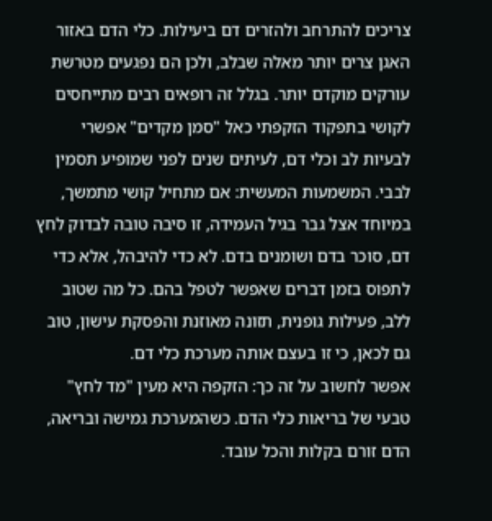צריכים להתרחב ולהזרים דם ביעילות. כלי הדם באזור האגן צרים יותר מאלה שבלב, ולכן הם נפגעים מטרשת עורקים מוקדם יותר. בגלל זה רופאים רבים מתייחסים לקושי בתפקוד הזקפתי כאל "סמן מקדים" אפשרי לבעיות לב וכלי דם, לעיתים שנים לפני שמופיע תסמין לבבי. המשמעות המעשית: אם מתחיל קושי מתמשך, במיוחד אצל גבר בגיל העמידה, זו סיבה טובה לבדוק לחץ דם, סוכר בדם ושומנים בדם. לא כדי להיבהל, אלא כדי לתפוס בזמן דברים שאפשר לטפל בהם. כל מה שטוב ללב, פעילות גופנית, תזונה מאוזנת והפסקת עישון, טוב גם לכאן, כי זו בעצם אותה מערכת כלי דם.
אפשר לחשוב על זה כך: הזקפה היא מעין "מד לחץ" טבעי של בריאות כלי הדם. כשהמערכת גמישה ובריאה, הדם זורם בקלות והכל עובד.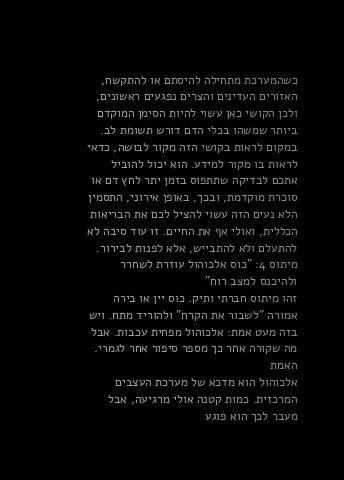כשהמערכת מתחילה להיסתם או להתקשח, האזורים העדינים והצרים נפגעים ראשונים, ולכן הקושי כאן עשוי להיות הסימן המוקדם ביותר שמשהו בכלי הדם דורש תשומת לב. במקום לראות בקושי הזה מקור לבושה, כדאי לראות בו מקור למידע. הוא יכול להוביל אתכם לבדיקה שתתפוס בזמן יתר לחץ דם או סוכרת מוקדמת, ובכך, באופן אירוני, התסמין הלא נעים הזה עשוי להציל לכם את הבריאות הכללית, ואולי אף את החיים. זו עוד סיבה לא להתעלם ולא להתבייש, אלא לפנות לבירור.
מיתוס 4: "כוס אלכוהול עוזרת לשחרר ולהיכנס למצב רוח"
זהו מיתוס חברתי ותיק. כוס יין או בירה אמורה "לשבור את הקרח" ולהוריד מתח. ויש בזה מעט אמת: אלכוהול מפחית עכבות. אבל מה שקורה אחר כך מספר סיפור אחר לגמרי.
האמת
אלכוהול הוא מדכא של מערכת העצבים המרכזית. כמות קטנה אולי מרגיעה, אבל מעבר לכך הוא פוגע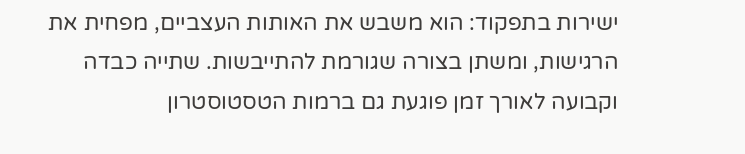ישירות בתפקוד: הוא משבש את האותות העצביים, מפחית את הרגישות, ומשתן בצורה שגורמת להתייבשות. שתייה כבדה וקבועה לאורך זמן פוגעת גם ברמות הטסטוסטרון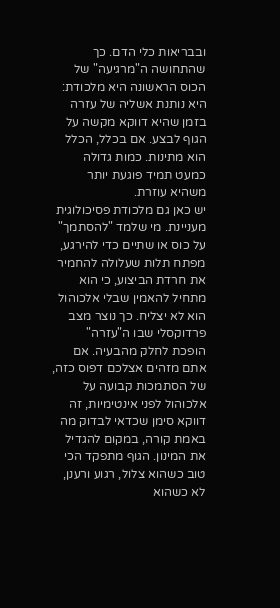ובבריאות כלי הדם. כך שהתחושה ה"מרגיעה" של הכוס הראשונה היא מלכודת: היא נותנת אשליה של עזרה בזמן שהיא דווקא מקשה על הגוף לבצע. אם בכלל, הכלל הוא מתינות. כמות גדולה כמעט תמיד פוגעת יותר משהיא עוזרת.
יש כאן גם מלכודת פסיכולוגית מעניינת. מי שלמד "להסתמך" על כוס או שתיים כדי להירגע, מפתח תלות שעלולה להחמיר את חרדת הביצוע, כי הוא מתחיל להאמין שבלי אלכוהול הוא לא יצליח. כך נוצר מצב פרדוקסלי שבו ה"עזרה" הופכת לחלק מהבעיה. אם אתם מזהים אצלכם דפוס כזה, של הסתמכות קבועה על אלכוהול לפני אינטימיות, זה דווקא סימן שכדאי לבדוק מה באמת קורה, במקום להגדיל את המינון. הגוף מתפקד הכי טוב כשהוא צלול, רגוע ורענן, לא כשהוא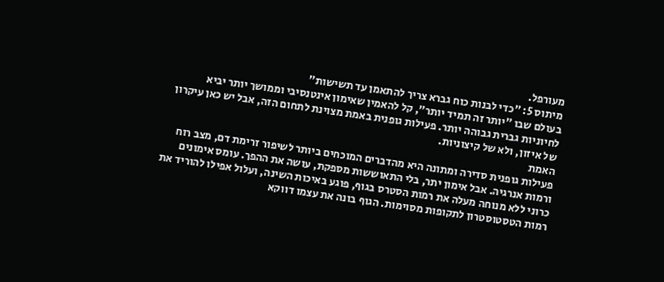מעורפל.
מיתוס 5: "כדי לבנות כוח גברא צריך להתאמן עד תשישות"
בעולם שבו "יותר זה תמיד יותר", קל להאמין שאימון אינטנסיבי וממושך יותר יביא לחיוניות גברית גבוהה יותר. פעילות גופנית באמת מצוינת לתחום הזה, אבל יש כאן עיקרון של איזון, ולא של קיצוניות.
האמת
פעילות גופנית סדירה ומתונה היא מהדברים המוכחים ביותר לשיפור זרימת דם, מצב רוח ורמות אנרגיה. אבל אימון יתר, בלי התאוששות מספקת, עושה את ההפך. עומס אימונים כרוני ללא מנוחה מעלה את רמות הסטרס בגוף, פוגע באיכות השינה, ועלול אפילו להוריד את רמות הטסטוסטרון לתקופות מסוימות. הגוף בונה את עצמו דווקא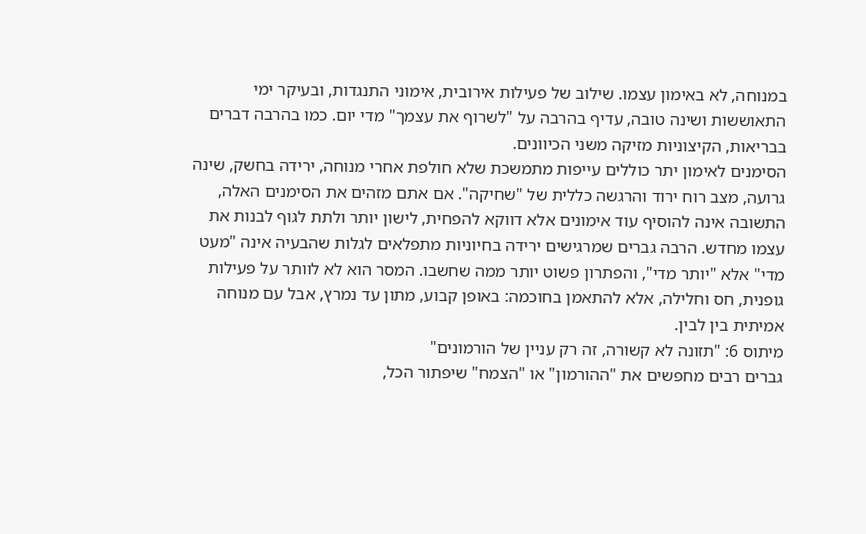במנוחה, לא באימון עצמו. שילוב של פעילות אירובית, אימוני התנגדות, ובעיקר ימי התאוששות ושינה טובה, עדיף בהרבה על "לשרוף את עצמך" מדי יום. כמו בהרבה דברים בבריאות, הקיצוניות מזיקה משני הכיוונים.
הסימנים לאימון יתר כוללים עייפות מתמשכת שלא חולפת אחרי מנוחה, ירידה בחשק, שינה גרועה, מצב רוח ירוד והרגשה כללית של "שחיקה". אם אתם מזהים את הסימנים האלה, התשובה אינה להוסיף עוד אימונים אלא דווקא להפחית, לישון יותר ולתת לגוף לבנות את עצמו מחדש. הרבה גברים שמרגישים ירידה בחיוניות מתפלאים לגלות שהבעיה אינה "מעט מדי" אלא "יותר מדי", והפתרון פשוט יותר ממה שחשבו. המסר הוא לא לוותר על פעילות גופנית, חס וחלילה, אלא להתאמן בחוכמה: באופן קבוע, מתון עד נמרץ, אבל עם מנוחה אמיתית בין לבין.
מיתוס 6: "תזונה לא קשורה, זה רק עניין של הורמונים"
גברים רבים מחפשים את "ההורמון" או "הצמח" שיפתור הכל,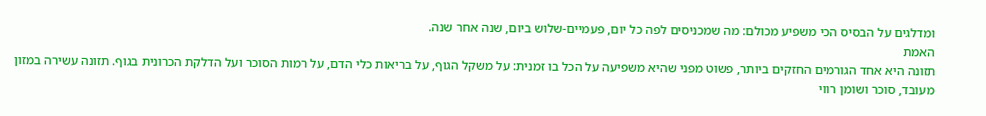ומדלגים על הבסיס הכי משפיע מכולם: מה שמכניסים לפה כל יום, פעמיים-שלוש ביום, שנה אחר שנה.
האמת
תזונה היא אחד הגורמים החזקים ביותר, פשוט מפני שהיא משפיעה על הכל בו זמנית: על משקל הגוף, על בריאות כלי הדם, על רמות הסוכר ועל הדלקת הכרונית בגוף. תזונה עשירה במזון מעובד, סוכר ושומן רווי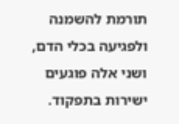תורמת להשמנה ולפגיעה בכלי הדם, ושני אלה פוגעים ישירות בתפקוד.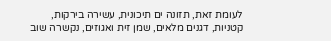לעומת זאת, תזונה ים תיכונית, עשירה בירקות, קטניות, דגנים מלאים, שמן זית ואגוזים, נקשרה שוב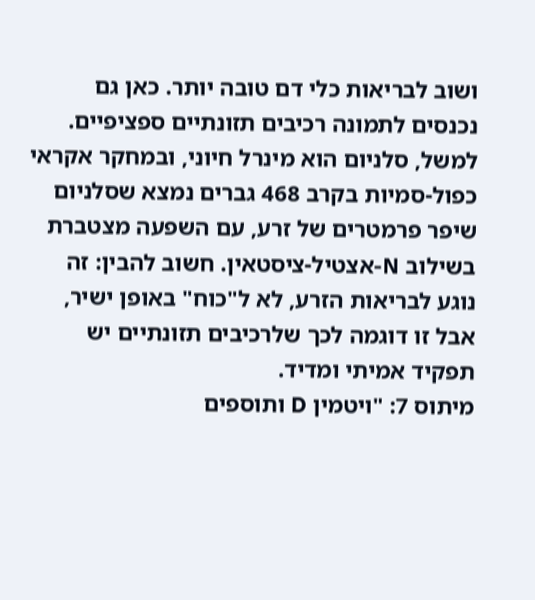ושוב לבריאות כלי דם טובה יותר. כאן גם נכנסים לתמונה רכיבים תזונתיים ספציפיים. למשל, סלניום הוא מינרל חיוני, ובמחקר אקראי כפול-סמיות בקרב 468 גברים נמצא שסלניום שיפר פרמטרים של זרע, עם השפעה מצטברת בשילוב N-אצטיל-ציסטאין. חשוב להבין: זה נוגע לבריאות הזרע, לא ל"כוח" באופן ישיר, אבל זו דוגמה לכך שלרכיבים תזונתיים יש תפקיד אמיתי ומדיד.
מיתוס 7: "ויטמין D ותוספים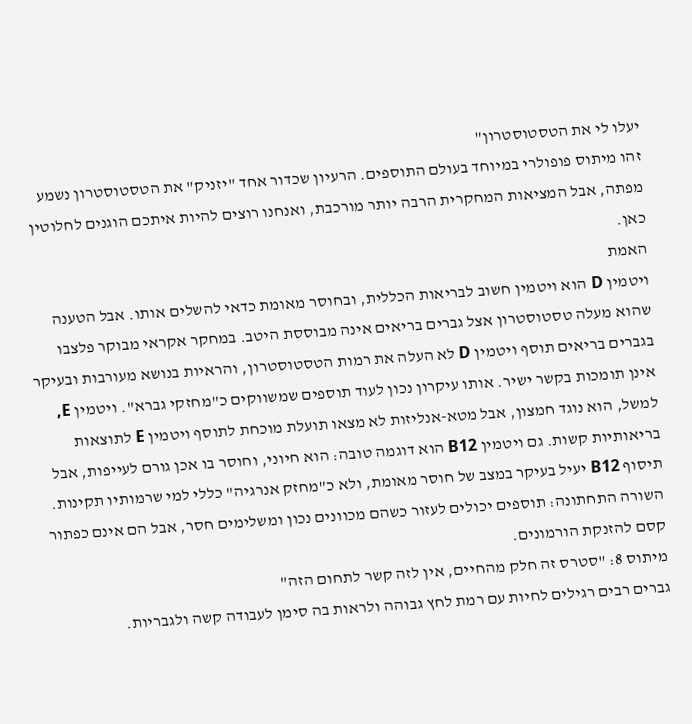יעלו לי את הטסטוסטרון"
זהו מיתוס פופולרי במיוחד בעולם התוספים. הרעיון שכדור אחד "יזניק" את הטסטוסטרון נשמע מפתה, אבל המציאות המחקרית הרבה יותר מורכבת, ואנחנו רוצים להיות איתכם הוגנים לחלוטין כאן.
האמת
ויטמין D הוא ויטמין חשוב לבריאות הכללית, ובחוסר מאומת כדאי להשלים אותו. אבל הטענה שהוא מעלה טסטוסטרון אצל גברים בריאים אינה מבוססת היטב. במחקר אקראי מבוקר פלצבו בגברים בריאים תוסף ויטמין D לא העלה את רמות הטסטוסטרון, והראיות בנושא מעורבות ובעיקר אינן תומכות בקשר ישיר. אותו עיקרון נכון לעוד תוספים שמשווקים כ"מחזקי גברא". ויטמין E, למשל, הוא נוגד חמצון, אבל מטא-אנליזות לא מצאו תועלת מוכחת לתוסף ויטמין E לתוצאות בריאותיות קשות. גם ויטמין B12 הוא דוגמה טובה: הוא חיוני, וחוסר בו אכן גורם לעייפות, אבל תיסוף B12 יעיל בעיקר במצב של חוסר מאומת, ולא כ"מחזק אנרגיה" כללי למי שרמותיו תקינות. השורה התחתונה: תוספים יכולים לעזור כשהם מכוונים נכון ומשלימים חסר, אבל הם אינם כפתור קסם להזנקת הורמונים.
מיתוס 8: "סטרס זה חלק מהחיים, אין לזה קשר לתחום הזה"
גברים רבים רגילים לחיות עם רמת לחץ גבוהה ולראות בה סימן לעבודה קשה ולגבריות.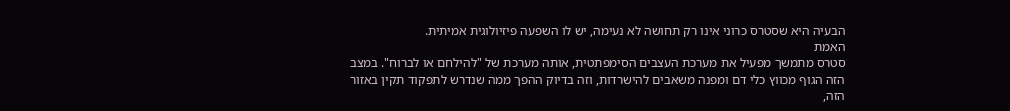הבעיה היא שסטרס כרוני אינו רק תחושה לא נעימה, יש לו השפעה פיזיולוגית אמיתית.
האמת
סטרס מתמשך מפעיל את מערכת העצבים הסימפתטית, אותה מערכת של "להילחם או לברוח". במצב הזה הגוף מכווץ כלי דם ומפנה משאבים להישרדות, וזה בדיוק ההפך ממה שנדרש לתפקוד תקין באזור הזה,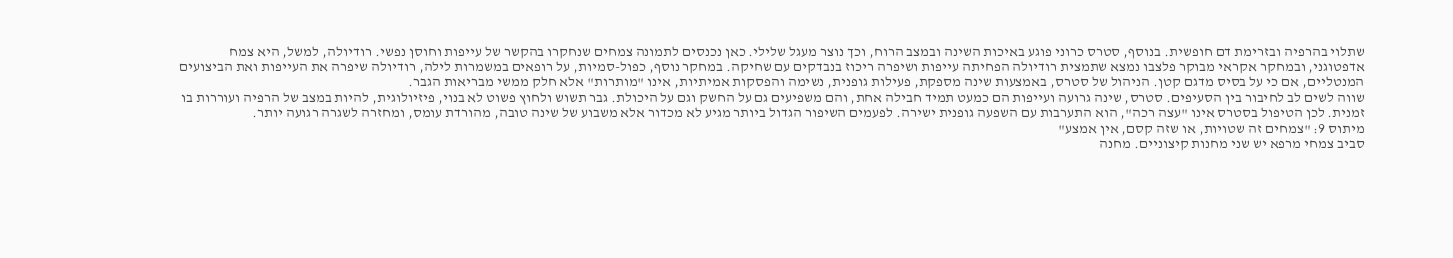שתלוי בהרפיה ובזרימת דם חופשית. בנוסף, סטרס כרוני פוגע באיכות השינה ובמצב הרוח, וכך נוצר מעגל שלילי. כאן נכנסים לתמונה צמחים שנחקרו בהקשר של עייפות וחוסן נפשי. רודיולה, למשל, היא צמח אדפטוגני, ובמחקר אקראי מבוקר פלצבו נמצא שתמצית רודיולה הפחיתה עייפות ושיפרה ריכוז בנבדקים עם שחיקה. במחקר נוסף, כפול-סמיות, על רופאים במשמרות לילה, רודיולה שיפרה את העייפות ואת הביצועים המנטליים, אם כי על בסיס מדגם קטן. הניהול של סטרס, באמצעות שינה מספקת, פעילות גופנית, נשימה והפסקות אמיתיות, אינו "מותרות" אלא חלק ממשי מבריאות הגבר.
שווה לשים לב לחיבור בין הסעיפים. סטרס, שינה גרועה ועייפות הם כמעט תמיד חבילה אחת, והם משפיעים גם על החשק וגם על היכולת. גבר תשוש ולחוץ פשוט לא בנוי, פיזיולוגית, להיות במצב של הרפיה ועוררות בו זמנית. לכן הטיפול בסטרס אינו "עצה רכה", הוא התערבות עם השפעה גופנית ישירה. לפעמים השיפור הגדול ביותר מגיע לא מכדור אלא משבוע של שינה טובה, מהורדת עומס, ומחזרה לשגרה רגועה יותר.
מיתוס 9: "צמחים זה שטויות, או שזה קסם, אין אמצע"
סביב צמחי מרפא יש שני מחנות קיצוניים. מחנה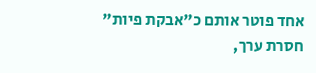אחד פוטר אותם כ"אבקת פיות" חסרת ערך,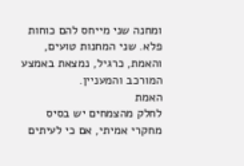ומחנה שני מייחס להם כוחות פלא. שני המחנות טועים, והאמת, כרגיל, נמצאת באמצע המורכב והמעניין.
האמת
לחלק מהצמחים יש בסיס מחקרי אמיתי, אם כי לעיתים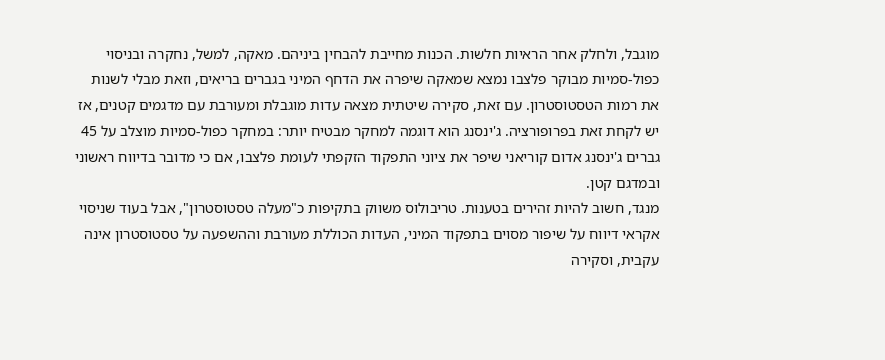מוגבל, ולחלק אחר הראיות חלשות. הכנות מחייבת להבחין ביניהם. מאקה, למשל, נחקרה ובניסוי כפול-סמיות מבוקר פלצבו נמצא שמאקה שיפרה את הדחף המיני בגברים בריאים, וזאת מבלי לשנות את רמות הטסטוסטרון. עם זאת, סקירה שיטתית מצאה עדות מוגבלת ומעורבת עם מדגמים קטנים, אז יש לקחת זאת בפרופורציה. ג'ינסנג הוא דוגמה למחקר מבטיח יותר: במחקר כפול-סמיות מוצלב על 45 גברים ג'ינסנג אדום קוריאני שיפר את ציוני התפקוד הזקפתי לעומת פלצבו, אם כי מדובר בדיווח ראשוני ובמדגם קטן.
מנגד, חשוב להיות זהירים בטענות. טריבולוס משווק בתקיפות כ"מעלה טסטוסטרון", אבל בעוד שניסוי אקראי דיווח על שיפור מסוים בתפקוד המיני, העדות הכוללת מעורבת וההשפעה על טסטוסטרון אינה עקבית, וסקירה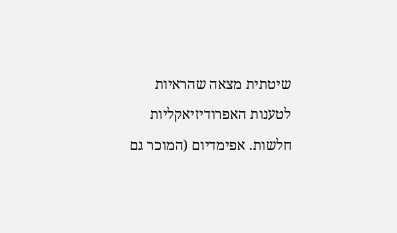שיטתית מצאה שהראיות לטענות האפרודיזיאקליות חלשות. אפימדיום (המוכר גם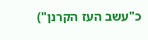כ"עשב העז הקרנן")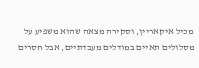מכיל איקאריין, וסקירה מצאה שהוא משפיע על מסלולים תאיים במודלים מעבדתיים, אבל חסרים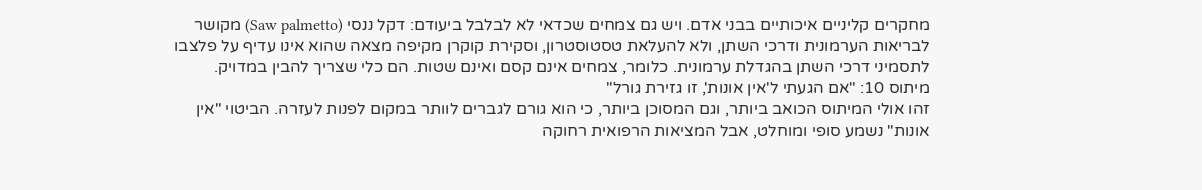מחקרים קליניים איכותיים בבני אדם. ויש גם צמחים שכדאי לא לבלבל ביעודם: דקל ננסי (Saw palmetto) מקושר לבריאות הערמונית ודרכי השתן, ולא להעלאת טסטוסטרון, וסקירת קוקרן מקיפה מצאה שהוא אינו עדיף על פלצבו לתסמיני דרכי השתן בהגדלת ערמונית. כלומר, צמחים אינם קסם ואינם שטות. הם כלי שצריך להבין במדויק.
מיתוס 10: "אם הגעתי ל'אין אונות', זו גזירת גורל"
זהו אולי המיתוס הכואב ביותר, וגם המסוכן ביותר, כי הוא גורם לגברים לוותר במקום לפנות לעזרה. הביטוי "אין אונות" נשמע סופי ומוחלט, אבל המציאות הרפואית רחוקה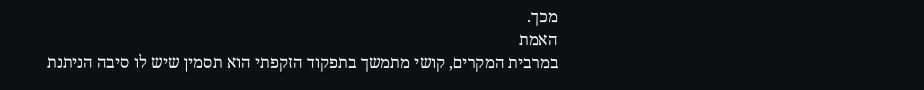מכך.
האמת
במרבית המקרים, קושי מתמשך בתפקוד הזקפתי הוא תסמין שיש לו סיבה הניתנת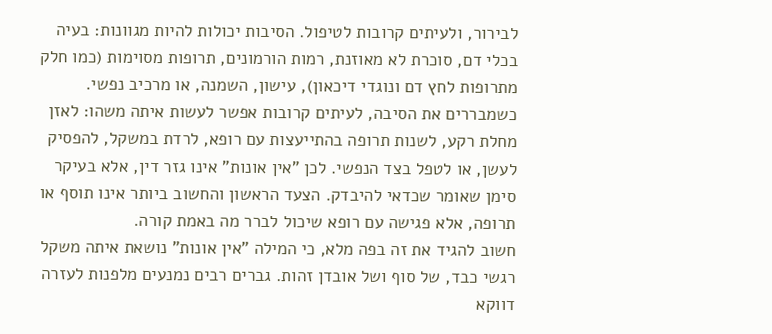לבירור, ולעיתים קרובות לטיפול. הסיבות יכולות להיות מגוונות: בעיה בכלי דם, סוכרת לא מאוזנת, רמות הורמונים, תרופות מסוימות (כמו חלק מתרופות לחץ דם ונוגדי דיכאון), עישון, השמנה, או מרכיב נפשי. כשמבררים את הסיבה, לעיתים קרובות אפשר לעשות איתה משהו: לאזן מחלת רקע, לשנות תרופה בהתייעצות עם רופא, לרדת במשקל, להפסיק לעשן, או לטפל בצד הנפשי. לכן "אין אונות" אינו גזר דין, אלא בעיקר סימן שאומר שכדאי להיבדק. הצעד הראשון והחשוב ביותר אינו תוסף או תרופה, אלא פגישה עם רופא שיכול לברר מה באמת קורה.
חשוב להגיד את זה בפה מלא, כי המילה "אין אונות" נושאת איתה משקל רגשי כבד, של סוף ושל אובדן זהות. גברים רבים נמנעים מלפנות לעזרה דווקא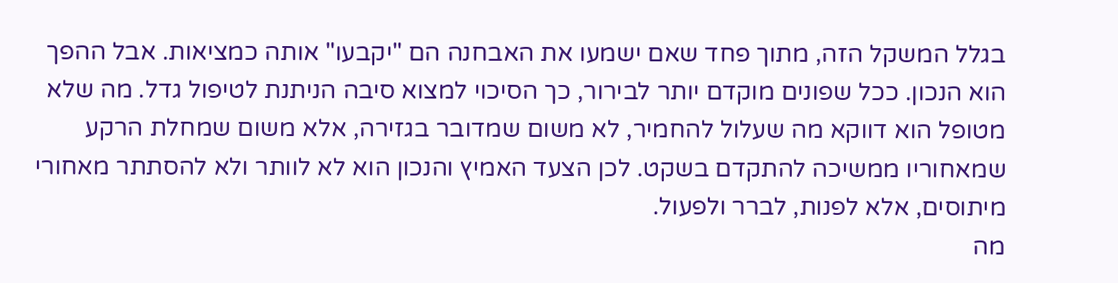בגלל המשקל הזה, מתוך פחד שאם ישמעו את האבחנה הם "יקבעו" אותה כמציאות. אבל ההפך הוא הנכון. ככל שפונים מוקדם יותר לבירור, כך הסיכוי למצוא סיבה הניתנת לטיפול גדל. מה שלא מטופל הוא דווקא מה שעלול להחמיר, לא משום שמדובר בגזירה, אלא משום שמחלת הרקע שמאחוריו ממשיכה להתקדם בשקט. לכן הצעד האמיץ והנכון הוא לא לוותר ולא להסתתר מאחורי מיתוסים, אלא לפנות, לברר ולפעול.
מה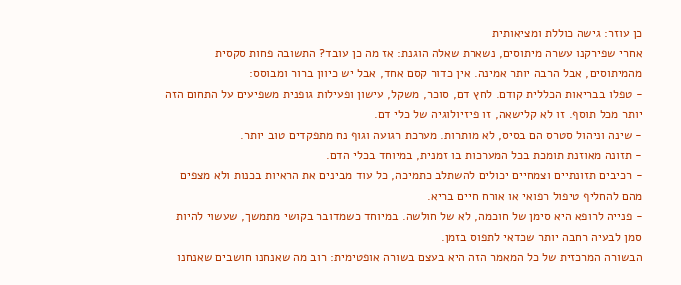כן עוזר: גישה כוללת ומציאותית
אחרי שפירקנו עשרה מיתוסים, נשארת שאלה הוגנת: אז מה כן עובד? התשובה פחות סקסית מהמיתוסים, אבל הרבה יותר אמינה. אין כדור קסם אחד, אבל יש כיוון ברור ומבוסס:
- טפלו בבריאות הכללית קודם. לחץ דם, סוכר, משקל, עישון ופעילות גופנית משפיעים על התחום הזה יותר מכל תוסף. זו לא קלישאה, זו פיזיולוגיה של כלי דם.
- שינה וניהול סטרס הם בסיס, לא מותרות. מערכת רגועה וגוף נח מתפקדים טוב יותר.
- תזונה מאוזנת תומכת בכל המערכות בו זמנית, במיוחד בכלי הדם.
- רכיבים תזונתיים וצמחיים יכולים להשתלב כתמיכה, כל עוד מבינים את הראיות בכנות ולא מצפים מהם להחליף טיפול רפואי או אורח חיים בריא.
- פנייה לרופא היא סימן של חוכמה, לא של חולשה. במיוחד כשמדובר בקושי מתמשך, שעשוי להיות סמן לבעיה רחבה יותר שכדאי לתפוס בזמן.
הבשורה המרכזית של כל המאמר הזה היא בעצם בשורה אופטימית: רוב מה שאנחנו חושבים שאנחנו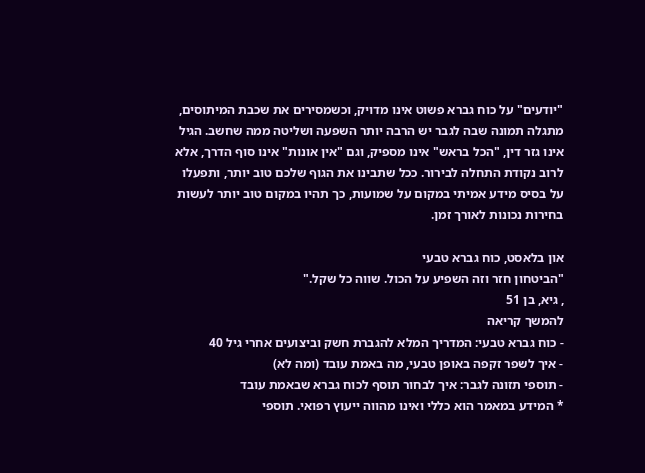"יודעים" על כוח גברא פשוט אינו מדויק, וכשמסירים את שכבת המיתוסים, מתגלה תמונה שבה לגבר יש הרבה יותר השפעה ושליטה ממה שחשב. הגיל אינו גזר דין, "הכל בראש" אינו מספיק, וגם "אין אונות" אינו סוף הדרך, אלא לרוב נקודת התחלה לבירור. ככל שתבינו את הגוף שלכם טוב יותר, ותפעלו על בסיס מידע אמיתי במקום על שמועות, כך תהיו במקום טוב יותר לעשות בחירות נכונות לאורך זמן.

און בלאסט, כוח גברא טבעי
"הביטחון חזר וזה השפיע על הכול. שווה כל שקל."
, גיא, בן 51
להמשך קריאה
- כוח גברא טבעי: המדריך המלא להגברת חשק וביצועים אחרי גיל 40
- איך לשפר זקפה באופן טבעי, מה באמת עובד (ומה לא)
- תוספי תזונה לגבר: איך לבחור תוסף לכוח גברא שבאמת עובד
* המידע במאמר הוא כללי ואינו מהווה ייעוץ רפואי. תוספי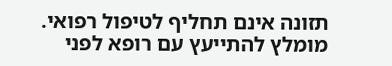תזונה אינם תחליף לטיפול רפואי. מומלץ להתייעץ עם רופא לפני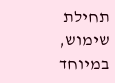תחילת שימוש, במיוחד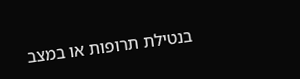בנטילת תרופות או במצב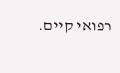רפואי קיים.